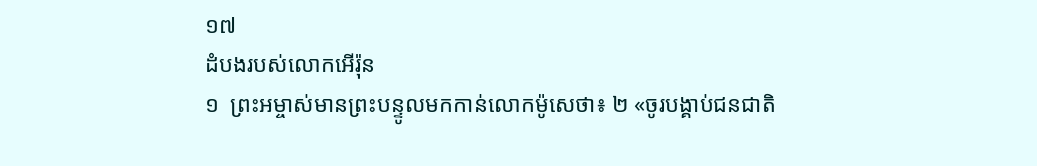១៧
ដំបងរបស់លោកអើរ៉ុន
១  ព្រះអម្ចាស់មានព្រះបន្ទូលមកកាន់លោកម៉ូសេថា៖ ២ «ចូរបង្គាប់ជនជាតិ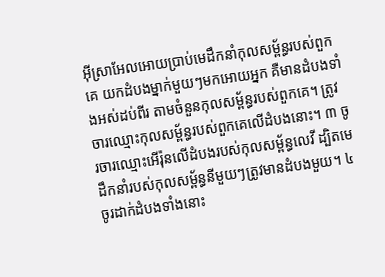អ៊ីស្រាអែលអោយប្រាប់មេដឹកនាំកុលសម្ព័ន្ធរបស់ពួកគេ យកដំបងម្នាក់មួយៗមកអោយអ្នក គឺមានដំបងទាំងអស់ដប់ពីរ តាមចំនួនកុលសម្ព័ន្ធរបស់ពួកគេ។ ត្រូវចារឈ្មោះកុលសម្ព័ន្ធរបស់ពួកគេលើដំបងនោះ។ ៣ ចូរចារឈ្មោះអើរ៉ុនលើដំបងរបស់កុលសម្ព័ន្ធលេវី ដ្បិតមេដឹកនាំរបស់កុលសម្ព័ន្ធនីមួយៗត្រូវមានដំបងមួយ។ ៤ ចូរដាក់ដំបងទាំងនោះ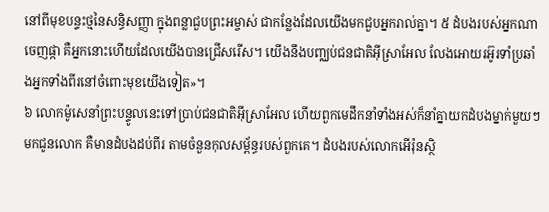នៅពីមុខបន្ទះថ្មនៃសន្ធិសញ្ញា ក្នុងពន្លាជួបព្រះអម្ចាស់ ជាកន្លែងដែលយើងមកជួបអ្នករាល់គ្នា។ ៥ ដំបងរបស់អ្នកណាចេញផ្កា គឺអ្នកនោះហើយដែលយើងបានជ្រើសរើស។ យើងនឹងបញ្ឈប់ជនជាតិអ៊ីស្រាអែល លែងអោយរអ៊ូរទាំប្រឆាំងអ្នកទាំងពីរនៅចំពោះមុខយើងទៀត»។
៦ លោកម៉ូសេនាំព្រះបន្ទូលនេះទៅប្រាប់ជនជាតិអ៊ីស្រាអែល ហើយពួកមេដឹកនាំទាំងអស់ក៏នាំគ្នាយកដំបងម្នាក់មួយៗមកជូនលោក គឺមានដំបងដប់ពីរ តាមចំនួនកុលសម្ព័ន្ធរបស់ពួកគេ។ ដំបងរបស់លោកអើរ៉ុនស្ថិ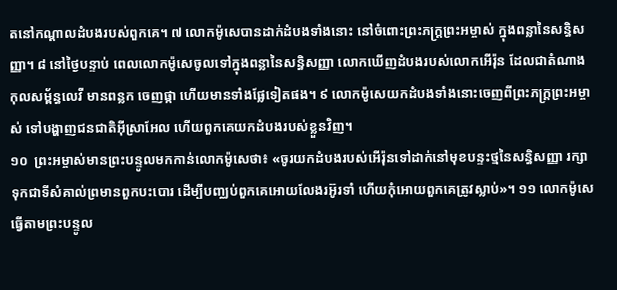តនៅកណ្ដាលដំបងរបស់ពួកគេ។ ៧ លោកម៉ូសេបានដាក់ដំបងទាំងនោះ នៅចំពោះព្រះភក្ត្រព្រះអម្ចាស់ ក្នុងពន្លានៃសន្ធិសញ្ញា។ ៨ នៅថ្ងៃបន្ទាប់ ពេលលោកម៉ូសេចូលទៅក្នុងពន្លានៃសន្ធិសញ្ញា លោកឃើញដំបងរបស់លោកអើរ៉ុន ដែលជាតំណាងកុលសម្ព័ន្ធលេវី មានពន្លក ចេញផ្កា ហើយមានទាំងផ្លែទៀតផង។ ៩ លោកម៉ូសេយកដំបងទាំងនោះចេញពីព្រះភក្ត្រព្រះអម្ចាស់ ទៅបង្ហាញជនជាតិអ៊ីស្រាអែល ហើយពួកគេយកដំបងរបស់ខ្លួនវិញ។
១០  ព្រះអម្ចាស់មានព្រះបន្ទូលមកកាន់លោកម៉ូសេថា៖ «ចូរយកដំបងរបស់អើរ៉ុនទៅដាក់នៅមុខបន្ទះថ្មនៃសន្ធិសញ្ញា រក្សាទុកជាទីសំគាល់ព្រមានពួកបះបោរ ដើម្បីបញ្ឈប់ពួកគេអោយលែងរអ៊ូរទាំ ហើយកុំអោយពួកគេត្រូវស្លាប់»។ ១១ លោកម៉ូសេធ្វើតាមព្រះបន្ទូល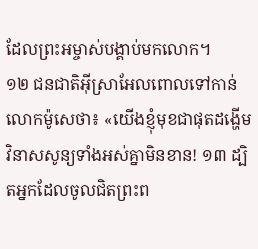ដែលព្រះអម្ចាស់បង្គាប់មកលោក។
១២ ជនជាតិអ៊ីស្រាអែលពោលទៅកាន់លោកម៉ូសេថា៖ «យើងខ្ញុំមុខជាផុតដង្ហើម វិនាសសូន្យទាំងអស់គ្នាមិនខាន! ១៣ ដ្បិតអ្នកដែលចូលជិតព្រះព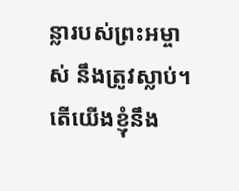ន្លារបស់ព្រះអម្ចាស់ នឹងត្រូវស្លាប់។ តើយើងខ្ញុំនឹង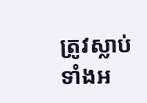ត្រូវស្លាប់ទាំងអ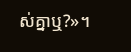ស់គ្នាឬ?»។